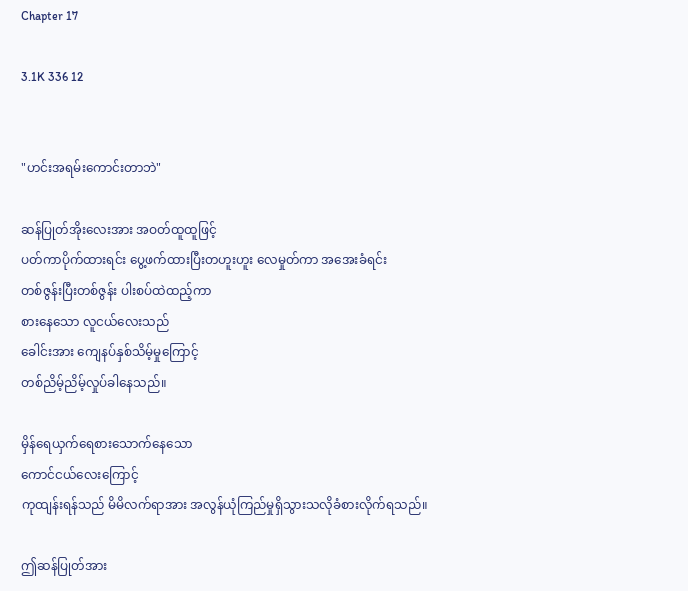Chapter 17

3.1K 336 12


"ဟင်းအရမ်းကောင်းတာဘဲ"

ဆန်ပြုတ်အိုးလေးအား အဝတ်ထူထူဖြင့်
ပတ်ကာပိုက်ထားရင်း ပွေ့ဖက်ထားပြီးတဟူးဟူး လေမှုတ်ကာ အအေးခံရင်း
တစ်ဇွန်းပြီးတစ်ဇွန်း ပါးစပ်ထဲထည့်ကာ
စားနေသော လူငယ်လေးသည်
ခေါင်းအား ကျေနပ်နှစ်သိမ့်မှုကြောင့်
တစ်ညိမ့်ညိမ့်လှုပ်ခါနေသည်။

မှိန်ရေယှက်ရေစားသောက်နေသော
ကောင်ငယ်လေးကြောင့်
ကုထျန်းရန်သည် မိမိလက်ရာအား အလွန်ယုံကြည်မှုရှိသွားသလိုခံစားလိုက်ရသည်။

ဤဆန်ပြုတ်အား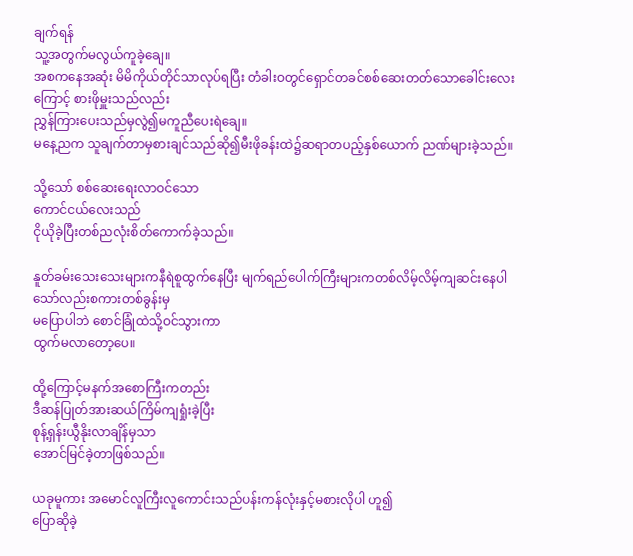ချက်ရန်
သူ့အတွက်မလွယ်ကူခဲ့ချေ။
အစကနေအဆုံး မိမိကိုယ်တိုင်သာလုပ်ရပြီး တံခါးဝတွင်ရှောင်တခင်စစ်ဆေးတတ်သောခေါင်းလေးကြောင့် စားဖိုမှူးသည်လည်း
ညွှန်ကြားပေးသည်မှလွဲ၍မကူညီပေးရဲချေ။
မနေ့ညက သူချက်တာမှစားချင်သည်ဆို၍မီးဖိုခန်းထဲ၌ဆရာတပည့်နှစ်ယောက် ညဏ်များခဲ့သည်။

သို့သော် စစ်ဆေးရေးလာဝင်သော
ကောင်ငယ်လေးသည်
ငိုယိုခဲ့ပြီးတစ်ညလုံးစိတ်ကောက်ခဲ့သည်။

နူတ်ခမ်းသေးသေးများကနီရဲစူထွက်နေပြီး မျက်ရည်ပေါက်ကြီးများကတစ်လိမ့်လိမ့်ကျဆင်းနေပါသော်လည်းစကားတစ်ခွန်းမှ
မပြောပါဘဲ စောင်ခြုံထဲသို့ဝင်သွားကာ
ထွက်မလာတော့ပေ။

ထို့ကြောင့်မနက်အစောကြီးကတည်း
ဒီဆန်ပြုတ်အားဆယ်ကြိမ်ကျရှုံးခဲ့ပြီး
စုန့်ရှန်းယွီနိုးလာချိန်မှသာ
အောင်မြင်ခဲ့တာဖြစ်သည်။

ယခုမူကား အမောင်လူကြီးလူကောင်းသည်ပန်းကန်လုံးနှင့်မစားလိုပါ ဟူ၍
ပြောဆိုခဲ့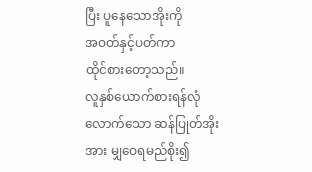ပြီး ပူနေသောအိုးကို
အဝတ်နှင့်ပတ်ကာ
ထိုင်စားတော့သည်။
လူနှစ်ယောက်စားရန်လုံလောက်သော ဆန်ပြုတ်အိုးအား မျှဝေရမည်စိုး၍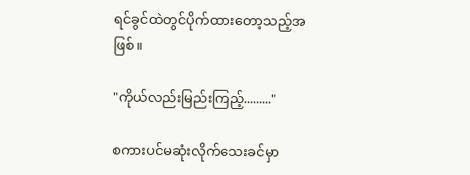ရင်ခွင်ထဲတွင်ပိုက်ထားတော့သည့်အဖြစ်။

"ကိုယ်လည်းမြည်းကြည့်........."

စကားပင်မဆုံးလိုက်သေးခင်မှာ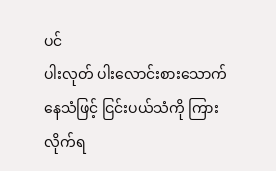ပင်
ပါးလုတ် ပါးလောင်းစားသောက်နေသံဖြင့် ငြင်းပယ်သံကို ကြားလိုက်ရ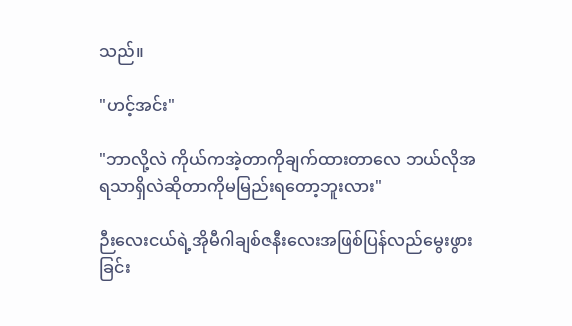သည်။

"ဟင့်အင်း"

"ဘာလို့လဲ ကိုယ်ကအဲ့တာကိုချက်ထားတာလေ ဘယ်လိုအရသာရှိလဲဆိုတာကိုမမြည်းရတော့ဘူးလား"

ဉီးလေးငယ်ရဲ့အိုမီဂါချစ်ဇနီးလေးအဖြစ်ပြန်လည်မွေးဖွားခြင်း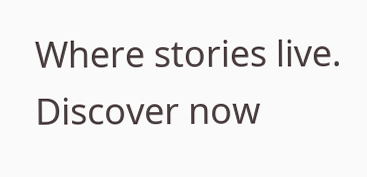Where stories live. Discover now